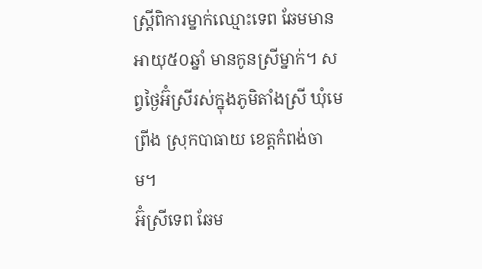ស្ត្រីពិការម្នាក់ឈ្មោះទេព ឆែមមានអាយុ៥០ឆ្នាំ មានកូនស្រីម្នាក់។ សព្វថ្ងៃអ៊ំស្រីរស់ក្នុងភូមិតាំងស្រី ឃុំមេព្រីង ស្រុកបាធាយ ខេត្តកំពង់ចាម។
អ៊ំស្រីទេព ឆែម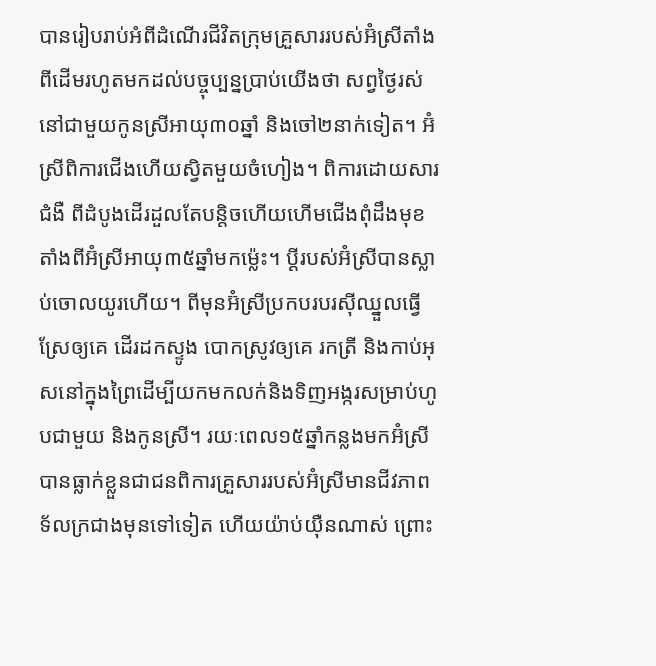បានរៀបរាប់អំពីដំណើរជីវិតក្រុមគ្រួសាររបស់អ៊ំស្រីតាំងពីដើមរហូតមកដល់បច្ចុប្បន្នប្រាប់យើងថា សព្វថ្ងៃរស់នៅជាមួយកូនស្រីអាយុ៣០ឆ្នាំ និងចៅ២នាក់ទៀត។ អ៊ំស្រីពិការជើងហើយស្វិតមួយចំហៀង។ ពិការដោយសារជំងឺ ពីដំបូងដើរដួលតែបន្តិចហើយហើមជើងពុំដឹងមុខតាំងពីអ៊ំស្រីអាយុ៣៥ឆ្នាំមកម្ល៉េះ។ ប្ដីរបស់អ៊ំស្រីបានស្លាប់ចោលយូរហើយ។ ពីមុនអ៊ំស្រីប្រកបរបរស៊ីឈ្នួលធ្វើស្រែឲ្យគេ ដើរដកស្ទូង បោកស្រូវឲ្យគេ រកត្រី និងកាប់អុសនៅក្នុងព្រៃដើម្បីយកមកលក់និងទិញអង្ករសម្រាប់ហូបជាមួយ និងកូនស្រី។ រយៈពេល១៥ឆ្នាំកន្លងមកអ៊ំស្រីបានធ្លាក់ខ្លួនជាជនពិការគ្រួសាររបស់អ៊ំស្រីមានជីវភាពទ័លក្រជាងមុនទៅទៀត ហើយយ៉ាប់យ៉ឺនណាស់ ព្រោះ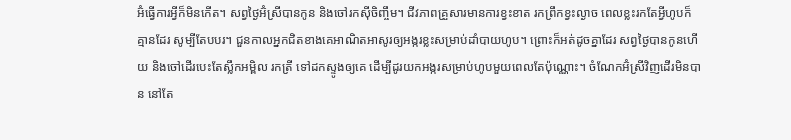អ៊ំធ្វើការអ្វីក៏មិនកើត។ សព្វថ្ងៃអ៊ំស្រីបានកូន និងចៅរកស៊ីចិញ្ចឹម។ ជីវភាពគ្រួសារមានការខ្វះខាត រកព្រឹកខ្វះល្ងាច ពេលខ្លះរកតែអ្វីហូបក៏គ្មានដែរ សូម្បីតែបបរ។ ជួនកាលអ្នកជិតខាងគេអាណិតអាសូរឲ្យអង្ករខ្លះសម្រាប់ដាំបាយហូប។ ព្រោះក៏អត់ដូចគ្នាដែរ សព្វថ្ងៃបានកូនហើយ និងចៅដើរបេះតែស្លឹកអម្ពិល រកត្រី ទៅដកស្ទូងឲ្យគេ ដើម្បីដូរយកអង្ករសម្រាប់ហូបមួយពេលតែប៉ុណ្ណោះ។ ចំណែកអ៊ំស្រីវិញដើរមិនបាន នៅតែ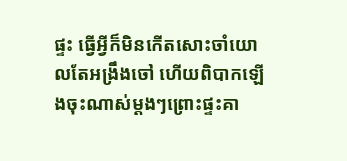ផ្ទះ ធ្វើអ្វីក៏មិនកើតសោះចាំយោលតែអង្រឹងចៅ ហើយពិបាកឡើងចុះណាស់ម្ដងៗព្រោះផ្ទះគា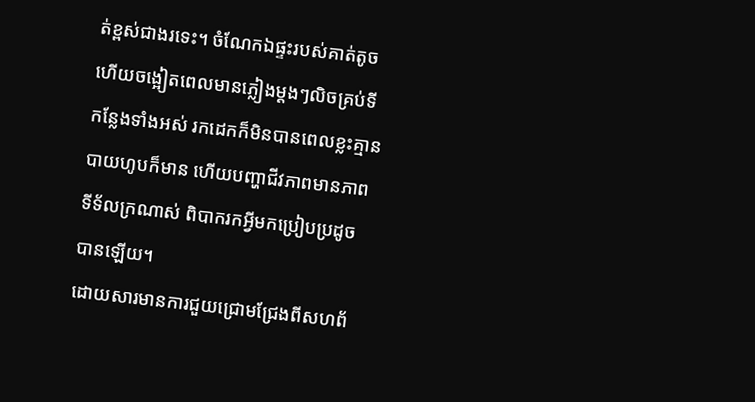ត់ខ្ពស់ជាងរទេះ។ ចំណែកឯផ្ទះរបស់គាត់តូចហើយចង្អៀតពេលមានភ្លៀងម្ដងៗលិចគ្រប់ទីកន្លែងទាំងអស់ រកដេកក៏មិនបានពេលខ្លះគ្មានបាយហូបក៏មាន ហើយបញ្ហាជីវភាពមានភាពទីទ័លក្រណាស់ ពិបាករកអ្វីមកប្រៀបប្រដូចបានឡើយ។
ដោយសារមានការជួយជ្រោមជ្រែងពីសហព័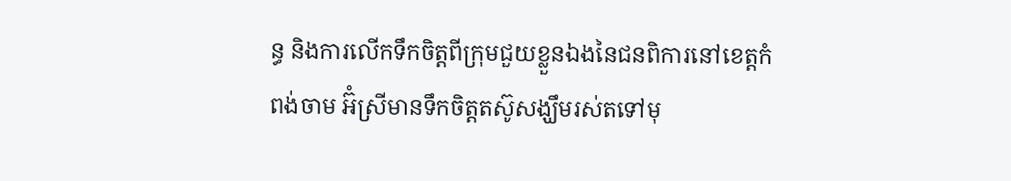ន្ធ និងការលើកទឹកចិត្តពីក្រុមជួយខ្លួនឯងនៃជនពិការនៅខេត្តកំពង់ចាម អ៊ំស្រីមានទឹកចិត្តតស៊ូសង្ឃឹមរស់តទៅមុ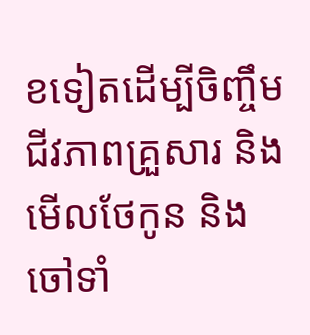ខទៀតដើម្បីចិញ្ចឹមជីវភាពគ្រួសារ និងមើលថែកូន និងចៅទាំ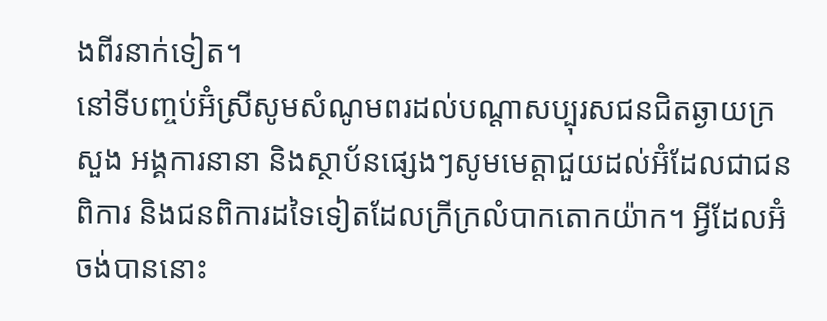ងពីរនាក់ទៀត។
នៅទីបញ្ចប់អ៊ំស្រីសូមសំណូមពរដល់បណ្ដាសប្បុរសជនជិតឆ្ងាយក្រសួង អង្គការនានា និងស្ថាប័នផ្សេងៗសូមមេត្តាជួយដល់អ៊ំដែលជាជនពិការ និងជនពិការដទៃទៀតដែលក្រីក្រលំបាកតោកយ៉ាក។ អ្វីដែលអ៊ំចង់បាននោះ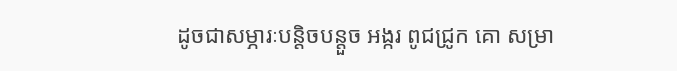ដូចជាសម្ភារៈបន្តិចបន្តួច អង្ករ ពូជជ្រូក គោ សម្រា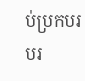ប់ប្រកបរបរ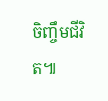ចិញ្ចឹមជីវិត៕